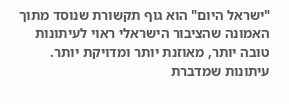"ישראל היום" הוא גוף תקשורת שנוסד מתוך האמונה שהציבור הישראלי ראוי לעיתונות טובה יותר, מאוזנת יותר ומדויקת יותר. עיתונות שמדברת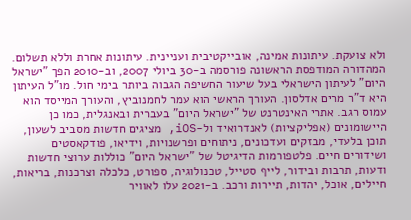ולא צועקת. עיתונות אמינה, אובייקטיבית ועניינית. עיתונות אחרת וללא תשלום. המהדורה המודפסת הראשונה פורסמה ב-30 ביולי 2007, וב-2010 הפך "ישראל היום" לעיתון הישראלי בעל שיעור החשיפה הגבוה ביותר בימי חול. מו"ל העיתון היא ד"ר מרים אדלסון. העורך הראשי הוא עמר לחמנוביץ, והעורך המייסד הוא עמוס רגב. אתרי האינטרנט של "ישראל היום" בעברית ובאנגלית, כמו כן היישומונים (אפליקציות) לאנדרואיד ול-iOS, מציגים חדשות מסביב לשעון, תוכן בלעדי, מבזקים ועדכונים, ניתוחים ופרשנויות, וידיאו, פודקאסטים ושידורים חיים. פלטפורמות הדיגיטל של "ישראל היום" כוללות ערוצי חדשות ודעות, תרבות ובידור, לייף סטייל, טכנולוגיה, ספורט, כלכלה וצרכנות, בריאות, חיילים, אוכל, יהדות, תיירות ורכב. ב-2021 עלו לאוויר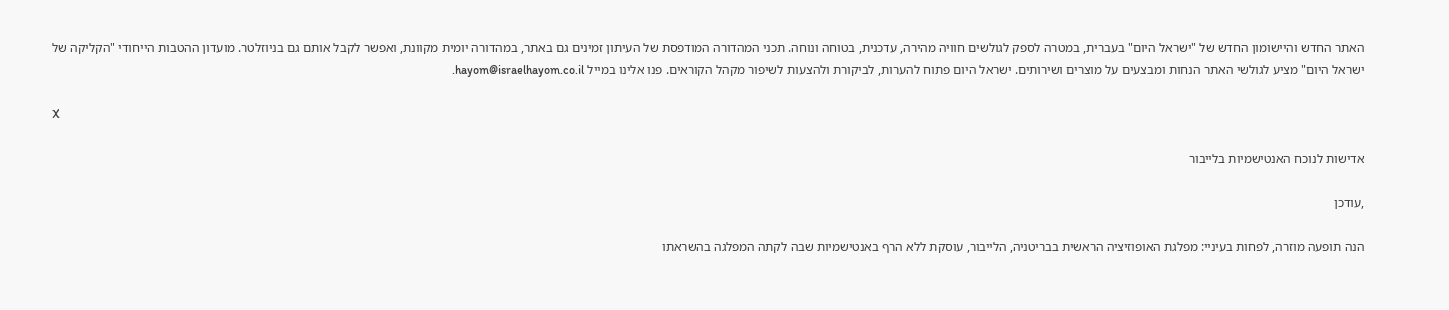האתר החדש והיישומון החדש של "ישראל היום" בעברית, במטרה לספק לגולשים חוויה מהירה, עדכנית, בטוחה ונוחה. תכני המהדורה המודפסת של העיתון זמינים גם באתר, במהדורה יומית מקוונת, ואפשר לקבל אותם גם בניוזלטר. מועדון ההטבות הייחודי "הקליקה של ישראל היום" מציע לגולשי האתר הנחות ומבצעים על מוצרים ושירותים. ישראל היום פתוח להערות, לביקורת ולהצעות לשיפור מקהל הקוראים. פנו אלינו במייל hayom@israelhayom.co.il.

X

אדישות לנוכח האנטישמיות בלייבור

,עודכן

הנה תופעה מוזרה, לפחות בעיניי: מפלגת האופוזיציה הראשית בבריטניה, הלייבור, עוסקת ללא הרף באנטישמיות שבה לקתה המפלגה בהשראתו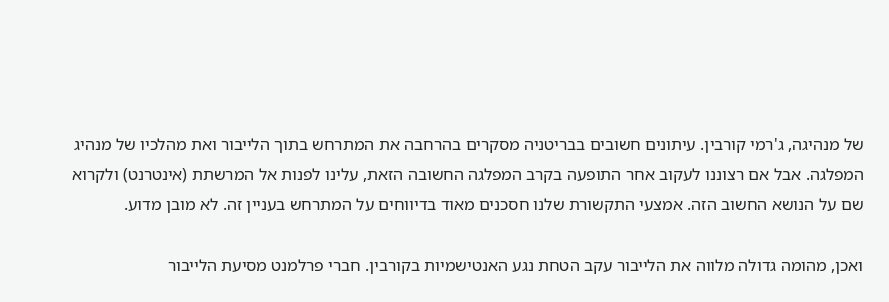של מנהיגה, ג'רמי קורבין. עיתונים חשובים בבריטניה מסקרים בהרחבה את המתרחש בתוך הלייבור ואת מהלכיו של מנהיג המפלגה. אבל אם רצוננו לעקוב אחר התופעה בקרב המפלגה החשובה הזאת, עלינו לפנות אל המרשתת (אינטרנט) ולקרוא שם על הנושא החשוב הזה. אמצעי התקשורת שלנו חסכנים מאוד בדיווחים על המתרחש בעניין זה. לא מובן מדוע.

ואכן, מהומה גדולה מלווה את הלייבור עקב הטחת נגע האנטישמיות בקורבין. חברי פרלמנט מסיעת הלייבור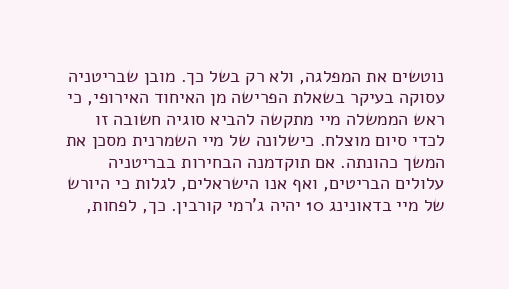נוטשים את המפלגה, ולא רק בשל כך. מובן שבריטניה עסוקה בעיקר בשאלת הפרישה מן האיחוד האירופי, כי ראש הממשלה מיי מתקשה להביא סוגיה חשובה זו לכדי סיום מוצלח. כישלונה של מיי השמרנית מסכן את המשך כהונתה. אם תוקדמנה הבחירות בבריטניה עלולים הבריטים, ואף אנו הישראלים, לגלות כי היורש של מיי בדאונינג 10 יהיה ג'רמי קורבין. כך, לפחות,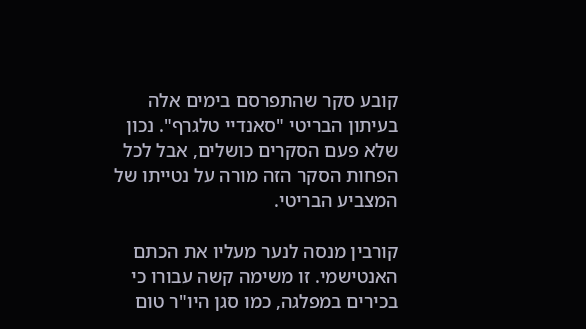קובע סקר שהתפרסם בימים אלה בעיתון הבריטי "סאנדיי טלגרף". נכון שלא פעם הסקרים כושלים, אבל לכל הפחות הסקר הזה מורה על נטייתו של המצביע הבריטי.

קורבין מנסה לנער מעליו את הכתם האנטישמי. זו משימה קשה עבורו כי בכירים במפלגה, כמו סגן היו"ר טום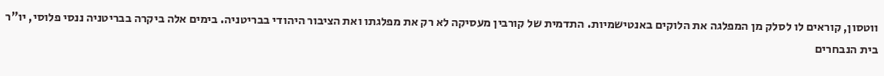ווטסון, קוראים לו לסלק מן המפלגה את הלוקים באנטישמיות. התדמית של קורבין מעסיקה לא רק את מפלגתו ואת הציבור היהודי בבריטניה. בימים אלה ביקרה בבריטניה ננסי פלוסי, יו"ר בית הנבחרים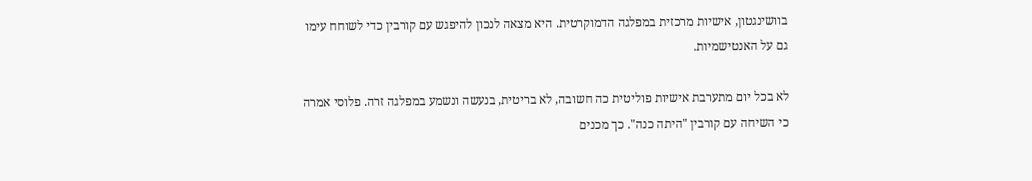בוושינגטון, אישיות מרכזית במפלגה הדמוקרטית. היא מצאה לנכון להיפגש עם קורבין כדי לשוחח עימו גם על האנטישמיות.

לא בכל יום מתערבת אישיות פוליטית כה חשובה, לא בריטית, בנעשה ונשמע במפלגה זרה. פלוסי אמרה כי השיחה עם קורבין "היתה כנה". כך מכנים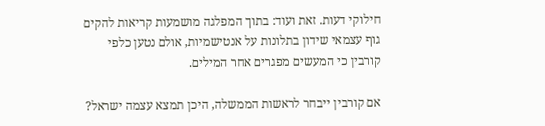חילוקי דעות. זאת ועוד: בתוך המפלגה מושמעות קריאות להקים גוף עצמאי שידון בתלונות על אנטישמיות, אולם נטען כלפי קורבין כי המעשים מפגרים אחר המילים.

אם קורבין ייבחר לראשות הממשלה, היכן תמצא עצמה ישראל?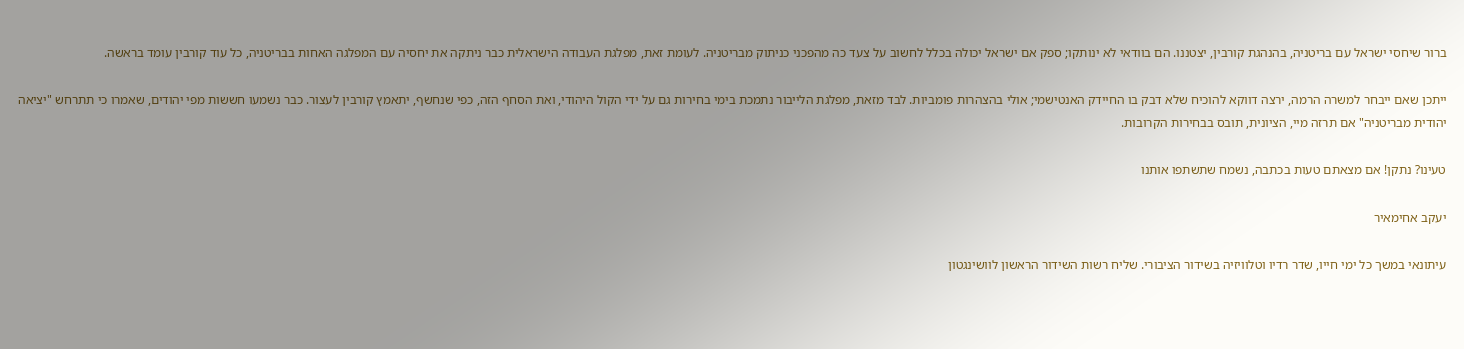ברור שיחסי ישראל עם בריטניה, בהנהגת קורבין, יצטננו. הם בוודאי לא ינותקו; ספק אם ישראל יכולה בכלל לחשוב על צעד כה מהפכני כניתוק מבריטניה. לעומת זאת, מפלגת העבודה הישראלית כבר ניתקה את יחסיה עם המפלגה האחות בבריטניה, כל עוד קורבין עומד בראשה.

ייתכן שאם ייבחר למשרה הרמה, ירצה דווקא להוכיח שלא דבק בו החיידק האנטישמי; אולי בהצהרות פומביות. לבד מזאת, מפלגת הלייבור נתמכת בימי בחירות גם על ידי הקול היהודי, ואת הסחף הזה, כפי שנחשף, יתאמץ קורבין לעצור. כבר נשמעו חששות מפי יהודים, שאמרו כי תתרחש "יציאה יהודית מבריטניה" אם תרזה מיי, הציונית, תובס בבחירות הקרובות.

טעינו? נתקן! אם מצאתם טעות בכתבה, נשמח שתשתפו אותנו

יעקב אחימאיר

עיתונאי במשך כל ימי חייו, שדר רדיו וטלוויזיה בשידור הציבורי. שליח רשות השידור הראשון לוושינגטון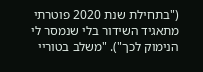("בתחילת שנת 2020 פוטרתי מתאגיד השידור בלי שנמסר לי הנימוק לכך"). "משלב בטוריי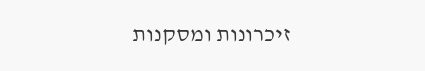זיכרונות ומסקנות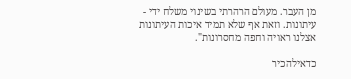מן העבר. מעולם הרהרתי בשינוי משלח ידי - עיתונות. וזאת אף שלא תמיד איכות העיתונות אצלנו ראויה וחפה מחסרונות".

כדאילהכיר